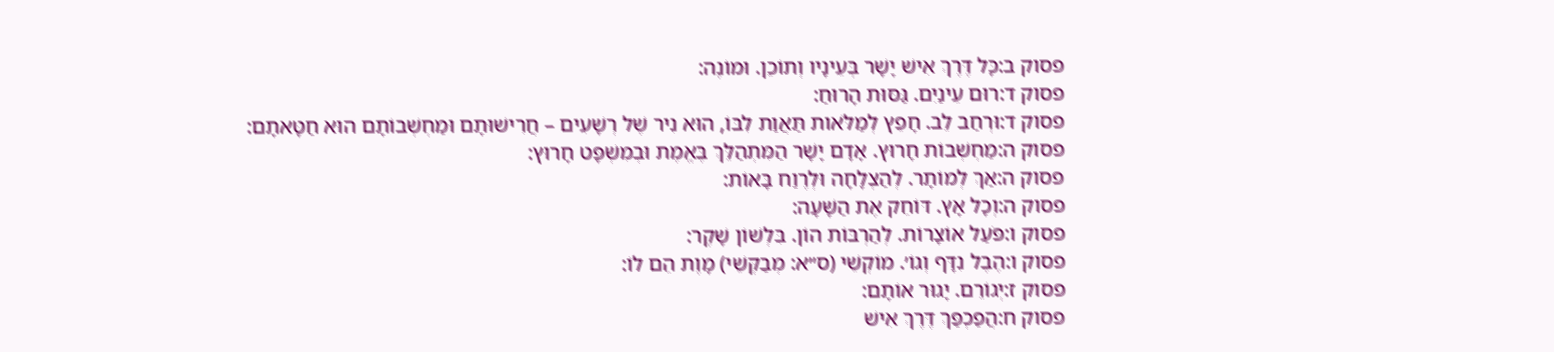פסוק ב:כָּל דֶּרֶךְ אִישׁ יָשָׁר בְּעֵינָיו וְתוֹכֵן. וּמוֹנֶה:
פסוק ד:רוּם עֵינַיִם. גַּסּוּת הָרוּחַ:
פסוק ד:וּרְחַב לֵב. חָפֵץ לְמַלֹּאות תַּאֲוַת לִבּוֹ, הוּא נִיר שֶׁל רְשָׁעִים – חֲרִישׁוּתָם וּמַחְשְׁבוֹתָם הוּא חַטָּאתָם:
פסוק ה:מַחְשְׁבוֹת חָרוּץ. אָדָם יָשָׁר הַמִּתְהַלֵּךְ בֶּאֱמֶת וּבְמִשְׁפָּט חָרוּץ:
פסוק ה:אַךְ לְמוֹתָר. לְהַצְלָחָה וּלְרֶוַח בָּאוֹת:
פסוק ה:וְכָל אָץ. דּוֹחֵק אֶת הַשָּׁעָה:
פסוק ו:פֹּעַל אוֹצָרוֹת. לְהַרְבּוֹת הוֹן. בִּלְשׁוֹן שָׁקֶר:
פסוק ו:הֶבֶל נִדָּף וְגוֹ׳. מוֹקְשֵׁי (ס״א: מְבַקְּשֵׁי) מָוֶת הֵם לוֹ:
פסוק ז:יְגוֹרֵם. יָגוּר אוֹתָם:
פסוק ח:הֲפַכְפַּךְ דֶּרֶךְ אִישׁ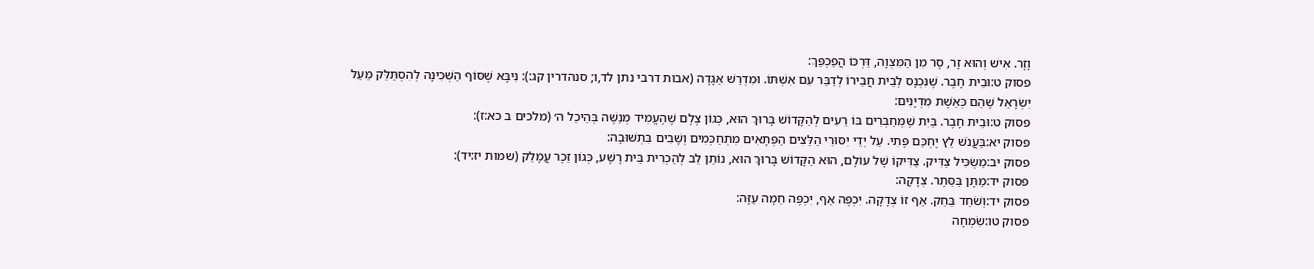וָזָר. אִישׁ וְהוּא זָר, סָר מִן הַמִּצְוָה, דַּרְכּוֹ הֲפַכְפַּךְ:
פסוק ט:וּבֵית חָבֶר. שֶׁנִּכְנָס לְבֵית חֲבֵירוֹ לְדַבֵּר עִם אִשְׁתּוֹ. וּמִדְרַשׁ אַגָּדָה (אבות דרבי נתן לד,ו; סנהדרין קג:): נִיבָּא שֶׁסּוֹף הַשְּׁכִינָה לְהִסְתַּלֵּק מֵעַל יִשְׂרָאֵל שֶׁהֵם כְּאֵשֶׁת מִדְיָנִים:
פסוק ט:וּבֵית חָבֶר. בַּיִת שֶׁמְּחַבְּרִים בּוֹ רֵעִים לְהַקָּדוֹשׁ בָּרוּךְ הוּא, כְּגוֹן צֶלֶם שֶׁהֶעֱמִיד מְנַשֶּׁה בְּהֵיכַל ה׳ (מלכים ב כא:ז):
פסוק יא:בַּעֲנֹשׁ לֵץ יֶחְכַּם פֶּתִי. עַל יְדֵי יִסּוּרֵי הַלֵּצִים הַפְּתָאִים מִתְחַכְּמִים וְשָׁבִים בִּתְשׁוּבָה:
פסוק יב:מַשְׂכִּיל צַדִּיק. צַדִּיקוֹ שֶׁל עוֹלָם, הוּא הַקָּדוֹשׁ בָּרוּךְ הוּא, נוֹתֵן לֵב לְהַכְרִית בֵּית רָשָׁע, כְּגוֹן זֵכֶר עֲמָלֵק (שמות יז:יד):
פסוק יד:מַתָּן בַּסֵּתֶר. צְדָקָה:
פסוק יד:וְשֹׁחַד בַּחֵק. אַף זוֹ צְדָקָה. יִכְפֶּה אַף, יִכְפֶּה חֵמָה עַזָּה:
פסוק טו:שִׂמְחָה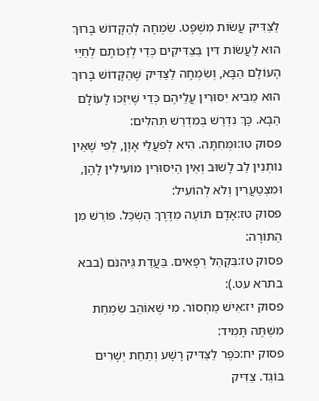לַצַּדִּיק עֲשׂוֹת מִשְׁפָּט. שִׂמְחָה לְהַקָּדוֹשׁ בָּרוּךְ הוּא לַעֲשׂוֹת דִּין בַּצַּדִּיקִים כְּדֵי לְזַכּוֹתָם לְחַיֵּי הָעוֹלָם הַבָּא, וְשִׂמְחָה לַצַּדִּיק שֶׁהַקָּדוֹשׁ בָּרוּךְ הוּא מֵבִיא יִסּוּרִין עֲלֵיהֶם כְּדֵי שֶׁיִּזְכּוּ לָעוֹלָם הַבָּא. כָּךְ נִדְרַשׁ בְּמִדְרַשׁ תְּהִלִּים:
פסוק טו:וּמְחִתָּה. הִיא לְפֹעֲלֵי אָוֶן, לְפִי שֶׁאֵין נוֹתְנִין לֵב לָשׁוּב וְאֵין הַיִּסּוּרִין מוֹעִילִין לָהֶן, וּמִצְטַעֲרִין וְלֹא לְהוֹעִיל:
פסוק טז:אָדָם תּוֹעֶה מִדֶּרֶךְ הַשְׂכֵּל. פּוֹרֵשׁ מִן הַתּוֹרָה:
פסוק טז:בִּקְהַל רְפָאִים. בַּעֲדַת גֵּיהִנֹּם (בבא בתרא עט.):
פסוק יז:אִישׁ מַחְסוֹר. מִי שֶׁאוֹהֵב שִׂמְחַת מִשְׁתֶּה תָּמִיד:
פסוק יח:כֹּפֶר לַצַּדִּיק רָשָׁע וְתַחַת יְשָׁרִים בּוֹגֵד. צַדִּיק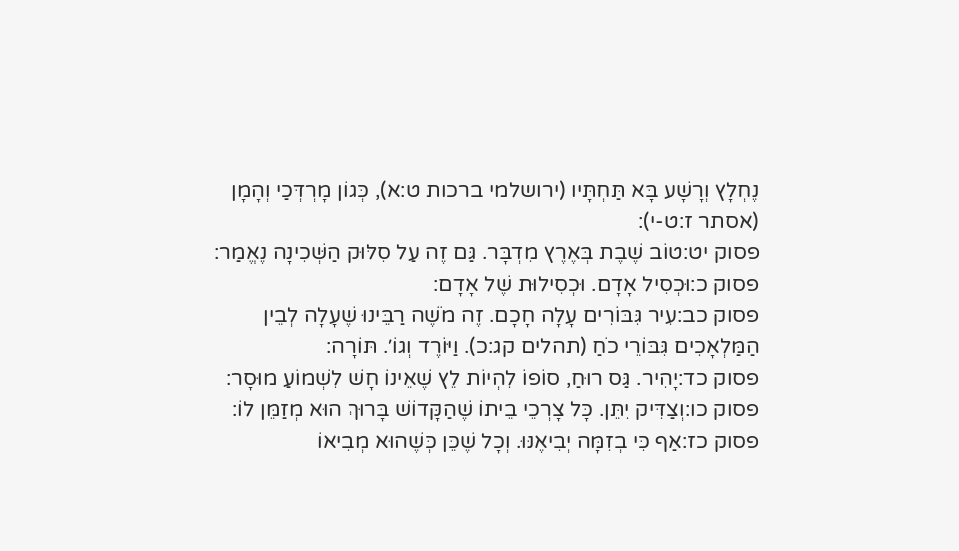נֶחְלָץ וְרָשָׁע בָּא תַּחְתָּיו (ירושלמי ברכות ט:א), כְּגוֹן מָרְדְּכַי וְהָמָן (אסתר ז:ט-י):
פסוק יט:טוֹב שֶׁבֶת בְּאֶרֶץ מִדְבָּר. גַּם זֶה עַל סִלּוּק הַשְּׁכִינָה נֶאֱמַר:
פסוק כ:וּכְסִיל אָדָם. וּכְסִילוּת שֶׁל אָדָם:
פסוק כב:עִיר גִּבּוֹרִים עָלָה חָכָם. זֶה מֹשֶׁה רַבֵּינוּ שֶׁעָלָה לְבֵין הַמַּלְאָכִים גִּבּוֹרֵי כֹחַ (תהלים קג:כ). וַיּוֹרֶד וְגוֹ׳. תּוֹרָה:
פסוק כד:יָהִיר. גַּס רוּחַ, סוֹפוֹ לִהְיוֹת לֵץ שֶׁאֵינוֹ חָשׁ לִשְׁמוֹעַ מוּסָר:
פסוק כו:וְצַדִּיק יִתֵּן. כָּל צָרְכֵי בֵיתוֹ שֶׁהַקָּדוֹשׁ בָּרוּךְ הוּא מְזַמֵּן לוֹ:
פסוק כז:אַף כִּי בְזִמָּה יְבִיאֶנּוּ. וְכָל שֶׁכֵּן כְּשֶׁהוּא מְבִיאוֹ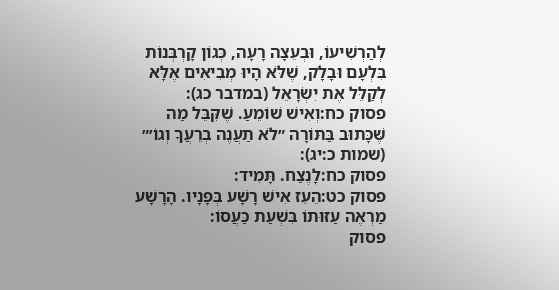לְהַרְשִׁיעוֹ, וּבְעֵצָה רָעָה, כְּגוֹן קָרְבְּנוֹת בִּלְעָם וּבָלָק, שֶׁלֹּא הָיוּ מְבִיאִים אֶלָּא לְקַלֵּל אֶת יִשְׂרָאֵל (במדבר כג):
פסוק כח:וְאִישׁ שׁוֹמֵעַ. שֶׁקִּבֵּל מַה שֶּׁכָּתוּב בַּתּוֹרָה ״לֹא תַעֲנֶה בְרֵעֲךָ וְגוֹ׳״ (שמות כ:יג):
פסוק כח:לָנֶצַח. תָּמִיד:
פסוק כט:הֵעֵז אִישׁ רָשָׁע בְּפָנָיו. הָרָשָׁע מַרְאֶה עַזּוּתוֹ בִּשְׁעַת כַּעֲסוֹ:
פסוק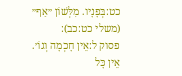כט:בְּפָנָיו. מִלְּשׁוֹן ״אַף״ (משלי כט:כב):
פסוק ל:אֵין חָכְמָה וְגוֹ׳. אֵין כָּל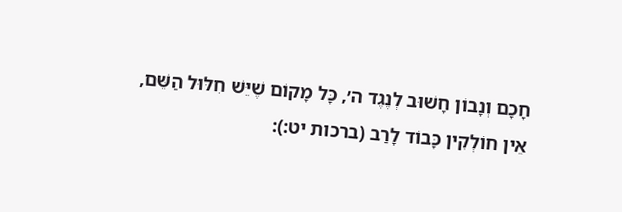חָכָם וְנָבוֹן חָשׁוּב לְנֶגֶד ה׳, כָּל מָקוֹם שֶׁיֵּשׁ חִלּוּל הַשֵּׁם, אֵין חוֹלְקִין כָּבוֹד לָרַב (ברכות יט:):